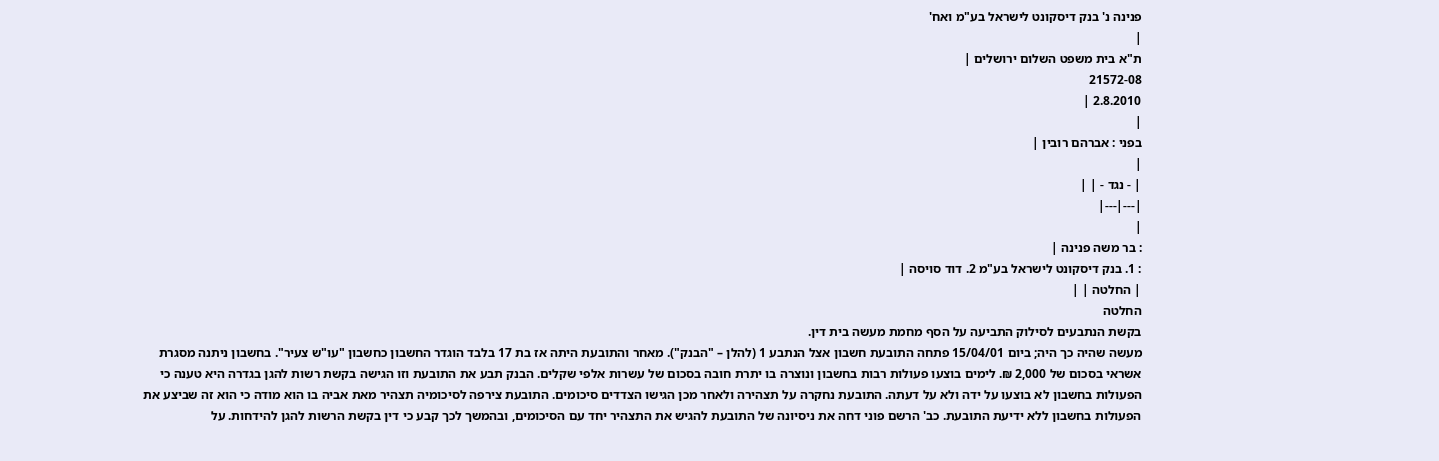פנינה נ' בנק דיסקונט לישראל בע"מ ואח'
|
ת"א בית משפט השלום ירושלים |
21572-08
2.8.2010 |
|
בפני : אברהם רובין |
|
| - נגד - | |
|---|---|
|
: בר משה פנינה |
: 1. בנק דיסקונט לישראל בע"מ 2. דוד סויסה |
| החלטה | |
החלטה
בקשת הנתבעים לסילוק התביעה על הסף מחמת מעשה בית דין.
מעשה שהיה כך היה; ביום 15/04/01 פתחה התובעת חשבון אצל הנתבע 1 (להלן – "הבנק"). מאחר והתובעת היתה אז בת 17 בלבד הוגדר החשבון כחשבון "עו"ש צעיר". בחשבון ניתנה מסגרת אשראי בסכום של 2,000 ₪. לימים בוצעו פעולות רבות בחשבון ונוצרה בו יתרת חובה בסכום של עשרות אלפי שקלים. הבנק תבע את התובעת וזו הגישה בקשת רשות להגן בגדרה היא טענה כי הפעולות בחשבון לא בוצעו על ידה ולא על דעתה. התובעת נחקרה על תצהירה ולאחר מכן הגישו הצדדים סיכומים. התובעת צירפה לסיכומיה תצהיר מאת אביה בו הוא מודה כי הוא זה שביצע את הפעולות בחשבון ללא ידיעת התובעת. כב' הרשם פוני דחה את ניסיונה של התובעת להגיש את התצהיר יחד עם הסיכומים, ובהמשך לכך קבע כי דין בקשת הרשות להגן להידחות. על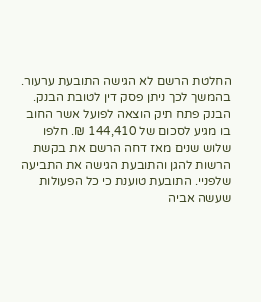החלטת הרשם לא הגישה התובעת ערעור. בהמשך לכך ניתן פסק דין לטובת הבנק. הבנק פתח תיק הוצאה לפועל אשר החוב בו מגיע לסכום של 144,410 ₪. חלפו שלוש שנים מאז דחה הרשם את בקשת הרשות להגן והתובעת הגישה את התביעה שלפניי. התובעת טוענת כי כל הפעולות שעשה אביה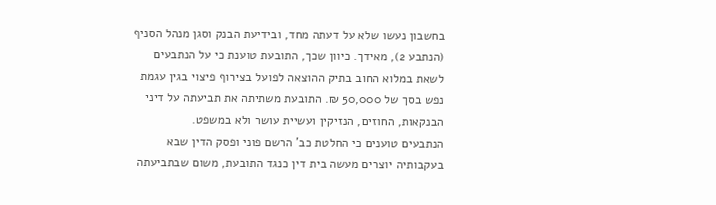בחשבון נעשו שלא על דעתה מחד, ובידיעת הבנק וסגן מנהל הסניף (הנתבע 2), מאידך. כיוון שכך, התובעת טוענת כי על הנתבעים לשאת במלוא החוב בתיק ההוצאה לפועל בצירוף פיצוי בגין עגמת נפש בסך של 50,000 ₪. התובעת משתיתה את תביעתה על דיני הבנקאות, החוזים, הנזיקין ועשיית עושר ולא במשפט.
הנתבעים טוענים כי החלטת כב' הרשם פוני ופסק הדין שבא בעקבותיה יוצרים מעשה בית דין כנגד התובעת, משום שבתביעתה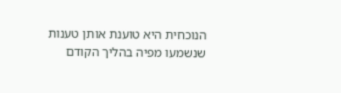הנוכחית היא טוענת אותן טענות שנשמעו מפיה בהליך הקודם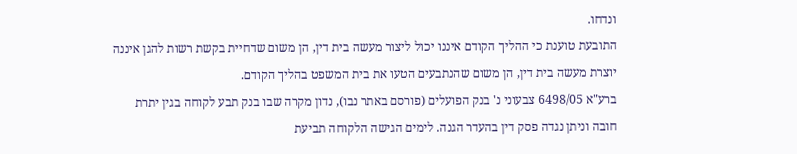ונדחו.
התובעת טוענת כי ההליך הקודם איננו יכול ליצור מעשה בית דין, הן משום שדחיית בקשת רשות להגן איננה יוצרת מעשה בית דין, הן משום שהנתבעים הטעו את בית המשפט בהליך הקודם.
ברע"א 6498/05 צבעוני נ' בנק הפועלים (פורסם באתר נבו), נדון מקרה שבו בנק תבע לקוחה בגין יתרת חובה וניתן נגדה פסק דין בהעדר הגנה. לימים הגישה הלקוחה תביעת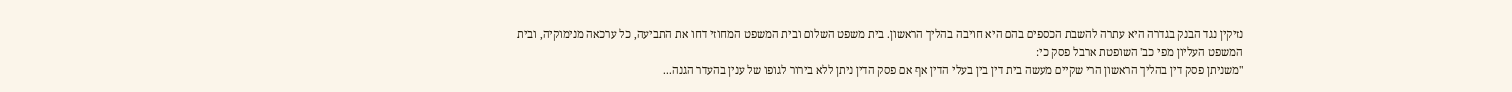נזיקין נגד הבנק בגדרה היא עתרה להשבת הכספים בהם היא חויבה בהליך הראשון. בית משפט השלום ובית המשפט המחוזי דחו את התביעה, כל ערכאה מנימוקיה, ובית המשפט העליון מפי כב' השופטת ארבל פסק כי:
"משניתן פסק דין בהליך הראשון הרי שקיים מעשה בית דין בין בעלי הדין אף אם פסק הדין ניתן ללא בירור לגופו של ענין בהעדר הגנה...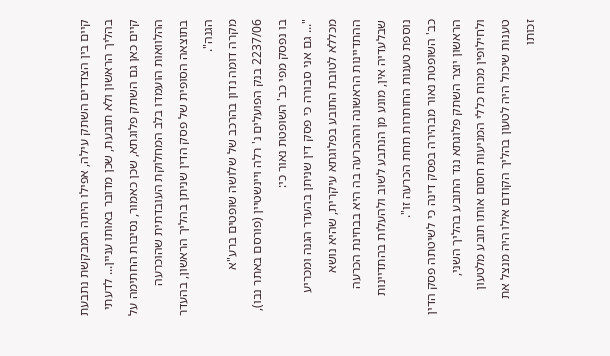קיים בין הצדדים השתק עילה, אפילו היתה המבקשת נתבעת בהליך הראשון ולא תובעת, שכן מדובר באותו עניין... לדעתי קיים כאן גם השתק פלוגתא, שכן כאמור, נסיבות החתימה על ההלוואות הועמדו בלב המחלוקת העובדתית שהוכרעה בתוצאה הסופית של פסק הדין שניתן בהליך הראשון, בהעדר הגנה".
מקרה דומה נדון בהרכב של שלושה שופטים ברע"א 2237/06 בנק הפועלים נ' רלה ויינשטיין (פורסם באתר נבו), בו נפסק מפי כב' השופטת נאור כי:
"... גם אני סבורה כי פסק דין שניתן בהעדר הגנה ומכריע מכללא לטובת התובע בפלוגתא עיקרית, שהיא נושא ההתדיינות הראשונה וההכרעה בה היא בבחינת הכרעה שבלעדיה אין, מונע מן הנתבע לשוב ולהעלות בהתדיינות נוספת טענות החותרות תחת הכרעה זו".
כב' השופטת נאור מבהירה בפסק דינה כי לשיטתה פסק הדין הראשון יוצר השתק פלוגתא נגד התובע בהליך השני, ולחילופין מכוח כללי המניעות חסום אותו תובע מלטעון טענות שיכול היה לטעון בהליך הקודם אילו היה מנצל את זכותו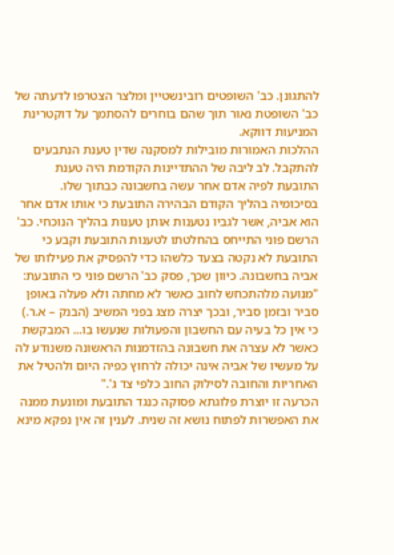להתגונן. כב' השופטים רובינשטיין ומלצר הצטרפו לדעתה של כב' השופטת נאור תוך שהם בוחרים להסתמך על דוקטרינת המניעות דווקא.
ההלכות האמורות מובילות למסקנה שדין טענת הנתבעים להתקבל. לב ליבה של ההתדיינות הקודמת היה טענת התובעת לפיה אדם אחר עשה בחשבונה כבתוך שלו. בסיכומיה בהליך הקודם הבהירה התובעת כי אותו אדם אחר הוא אביה, אשר לגביו נטענות אותן טענות בהליך הנוכחי. כב' הרשם פוני התייחס בהחלטתו לטענות התובעת וקבע כי התובעת לא נקטה בצעד כלשהו כדי להפסיק את פעילותו של אביה בחשבונה. כיוון שכך, פסק כב' הרשם פוני כי התובעת:
"מנועה מלהתכחש לחוב כאשר לא מחתה ולא פעלה באופן סביר ובזמן סביר, ובכך יצרה מצג בפני המשיב (הבנק – א.ר.) כי אין כל בעיה עם החשבון והפעולות שנעשו בו... המבקשת כאשר לא עצרה את חשבונה בהזדמנות הראשונה משנודע לה על מעשיו של אביה אינה יכולה לרחוץ כפיה היום ולהטיל את האחריות והחובה לסילוק החוב כלפי צד ג'."
הכרעה זו יוצרת פלוגתא פסוקה כנגד התובעת ומונעת ממנה את האפשרות לפתוח נושא זה שנית. לענין זה אין נפקא מינא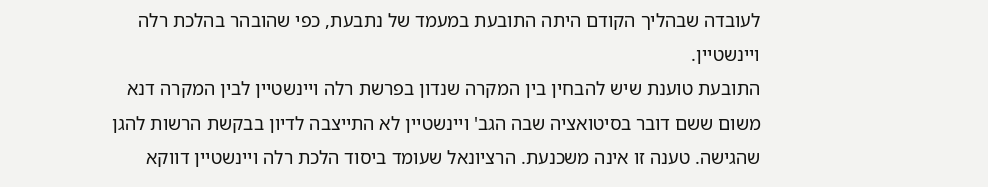לעובדה שבהליך הקודם היתה התובעת במעמד של נתבעת, כפי שהובהר בהלכת רלה ויינשטיין.
התובעת טוענת שיש להבחין בין המקרה שנדון בפרשת רלה ויינשטיין לבין המקרה דנא משום ששם דובר בסיטואציה שבה הגב' ויינשטיין לא התייצבה לדיון בבקשת הרשות להגן שהגישה. טענה זו אינה משכנעת. הרציונאל שעומד ביסוד הלכת רלה ויינשטיין דווקא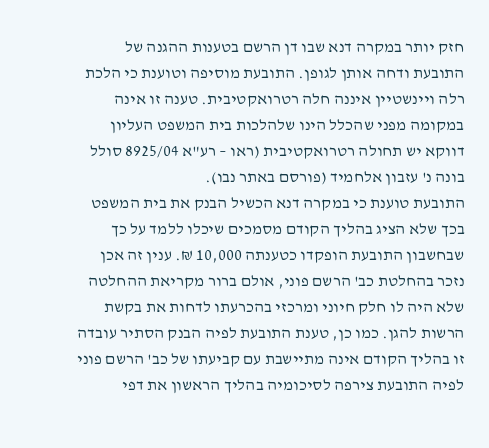חזק יותר במקרה דנא שבו דן הרשם בטענות ההגנה של התובעת ודחה אותן לגופן. התובעת מוסיפה וטוענת כי הלכת רלה ויינשטיין איננה חלה רטרואקטיבית. טענה זו אינה במקומה מפני שהכלל הינו שלהלכות בית המשפט העליון דווקא יש תחולה רטרואקטיבית (ראו – רע"א 8925/04 סולל בונה נ' עזבון אלחמיד (פורסם באתר נבו).
התובעת טוענת כי במקרה דנא הכשיל הבנק את בית המשפט בכך שלא הציג בהליך הקודם מסמכים שיכלו ללמד על כך שבחשבון התובעת הופקדו כטענתה 10,000 ₪. ענין זה אכן נזכר בהחלטת כב' הרשם פוני, אולם ברור מקריאת ההחלטה שלא היה לו חלק חיוני ומרכזי בהכרעתו לדחות את בקשת הרשות להגן. כמו כן, טענת התובעת לפיה הבנק הסתיר עובדה זו בהליך הקודם אינה מתיישבת עם קביעתו של כב' הרשם פוני לפיה התובעת צירפה לסיכומיה בהליך הראשון את דפי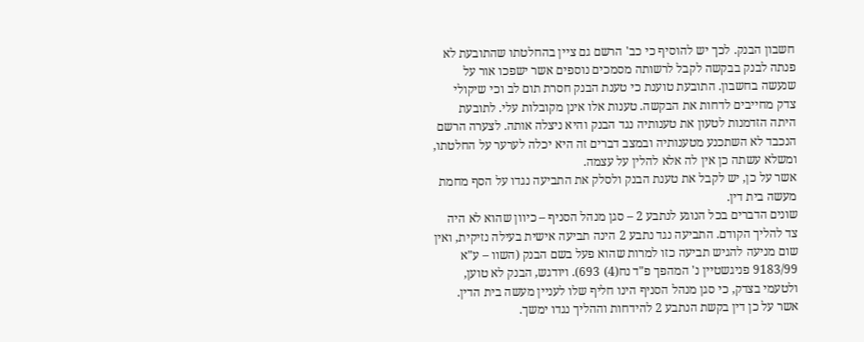חשבון הבנק. לכך יש להוסיף כי כב' הרשם גם ציין בהחלטתו שהתובעת לא פנתה לבנק בבקשה לקבל לרשותה מסמכים נוספים אשר ישפכו אור על שנעשה בחשבון. התובעת טוענת כי טענת הבנק חסרת תום לב וכי שיקולי צדק מחייבים לדחות את הבקשה. טענות אלו אינן מקובלות עלי. לתובעת היתה הזדמנות לטעון את טענותיה נגד הבנק והיא ניצלה אותה. לצערה הרשם הנכבד לא השתכנע מטענותיה ובמצב דברים זה היא יכלה לערער על החלטתו, ומשלא עשתה כן אין לה אלא להלין על עצמה.
אשר על כן, יש לקבל את טענת הבנק ולסלק את התביעה נגדו על הסף מחמת מעשה בית דין.
שונים הדברים בכל הנוגע לנתבע 2 – סגן מנהל הסניף – כיוון שהוא לא היה צד להליך הקודם. התביעה נגד נתבע 2 הינה תביעה אישית בעילה נזיקית, ואין שום מניעה להגיש תביעה כזו למרות שהוא פעל בשם הבנק (השוו – ע"א 9183/99 פניגשטיין נ' המהפך פ"ד נח(4) 693). ויודגש, הבנק לא טוען, ולטעמי בצדק, כי סגן מנהל הסניף הינו חליף שלו לעניין מעשה בית הדין. אשר על כן דין בקשת הנתבע 2 להידחות וההליך נגדו ימשך.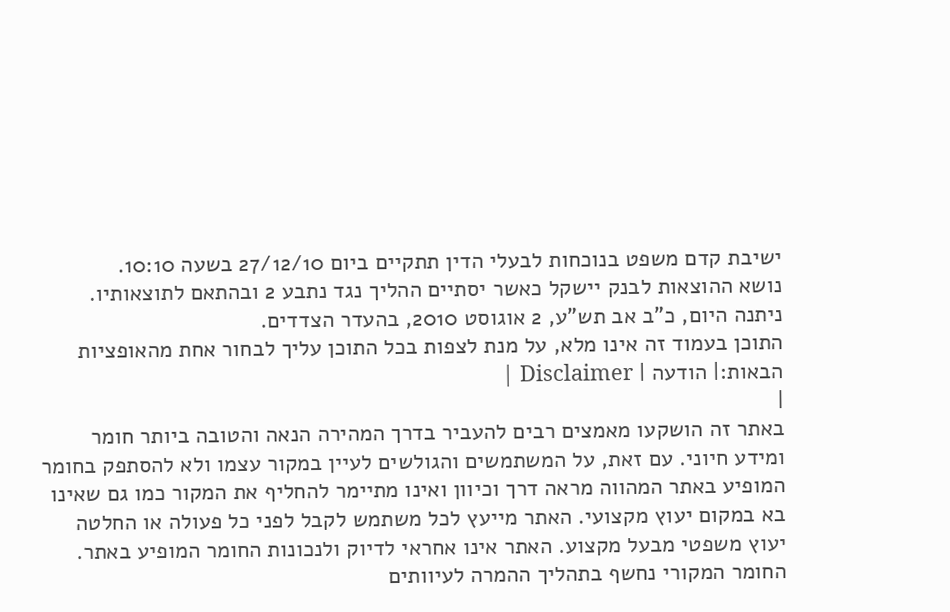ישיבת קדם משפט בנוכחות לבעלי הדין תתקיים ביום 27/12/10 בשעה 10:10.
נושא ההוצאות לבנק יישקל כאשר יסתיים ההליך נגד נתבע 2 ובהתאם לתוצאותיו.
ניתנה היום, כ"ב אב תש"ע, 2 אוגוסט 2010, בהעדר הצדדים.
התוכן בעמוד זה אינו מלא, על מנת לצפות בכל התוכן עליך לבחור אחת מהאופציות הבאות:| הודעה | Disclaimer |
|
באתר זה הושקעו מאמצים רבים להעביר בדרך המהירה הנאה והטובה ביותר חומר ומידע חיוני. עם זאת, על המשתמשים והגולשים לעיין במקור עצמו ולא להסתפק בחומר המופיע באתר המהווה מראה דרך וכיוון ואינו מתיימר להחליף את המקור כמו גם שאינו בא במקום יעוץ מקצועי. האתר מייעץ לכל משתמש לקבל לפני כל פעולה או החלטה יעוץ משפטי מבעל מקצוע. האתר אינו אחראי לדיוק ולנכונות החומר המופיע באתר. החומר המקורי נחשף בתהליך ההמרה לעיוותים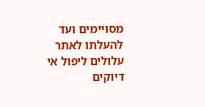מסויימים ועד להעלתו לאתר עלולים ליפול אי דיוקים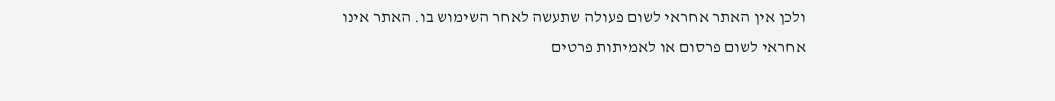ולכן אין האתר אחראי לשום פעולה שתעשה לאחר השימוש בו. האתר אינו אחראי לשום פרסום או לאמיתות פרטים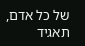של כל אדם, תאגיד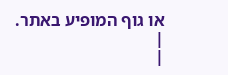או גוף המופיע באתר. |
|